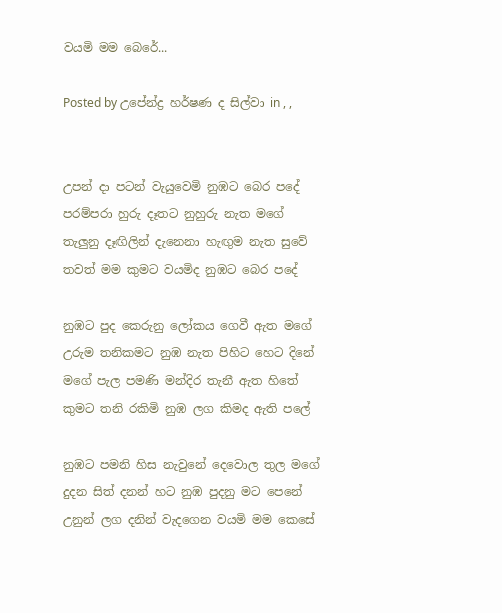වයමි මම බෙරේ...

Posted by උපේන්ද්‍ර හර්ෂණ ද සිල්වා in , ,


උපන් දා පටන් වැයුවෙමි නුඹට බෙර පදේ
පරම්පරා හුරු දෑතට නුහුරු නැත මගේ
තැලුනු දෑඟිලින් දැනෙනා හැඟුම නැත සුවේ
තවත් මම කුමට වයමිද නුඹට බෙර පදේ

නුඹට පුද කෙරුනු ලෝකය ගෙවී ඇත මගේ
උරුම තනිකමට නුඹ නැත පිහිට හෙට දිනේ
මගේ පැල පමණි මන්දිර තැනී ඇත හිතේ
කුමට තනි රකිමි නුඹ ලග කිමද ඇති පලේ

නුඹට පමනි හිස නැවුනේ දෙවොල තුල මගේ
දුදන සිත් දනන් හට නුඹ පුදනු මට පෙනේ
උනුන් ලග දනින් වැදගෙන වයමි මම කෙසේ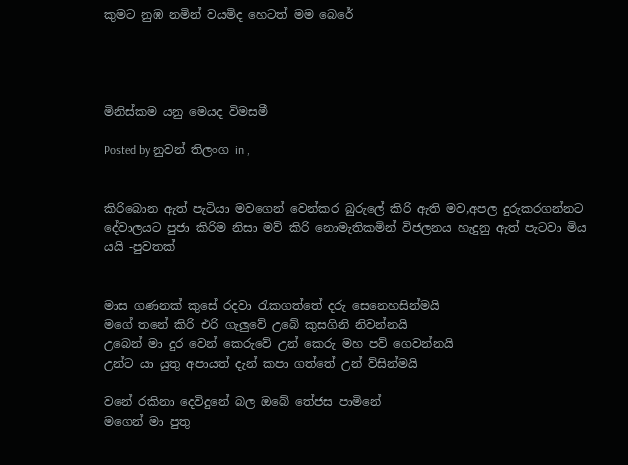කුමට නුඹ නමින් වයමිද හෙටත් මම බෙරේ




මිනිස්කම යනු මෙයද විමසමී

Posted by නුවන් තිලංග in ,


කිරිබොන ඇත් පැටියා මවගෙන් වෙන්කර බුරුලේ කිරි ඇති මව,අපල දුරුකරගන්නට දේවාලයට පුජා කිරිම නිසා මව් කිරි නොමැතිකමින් විජලනය හැදුනු ඇත් පැටවා මිය යයි -පුවතක්


මාස ගණනක් කුසේ රදවා රැකගත්තේ දරු සෙනෙහසින්මයි
මගේ තනේ කිරි එරි ගැලුවේ උබේ කුසගිනි නිවන්නයි
උබෙන් මා දුර වෙන් කෙරුවේ උන් කෙරු මහ පව් ගෙවන්නයි
උන්ට යා යුතු අපායත් දැන් කපා ගත්තේ උන් ව්සින්මයි

වනේ රකිනා දෙවිදුනේ බල ඔබේ තේජස පාමිනේ
මගෙන් මා පුතු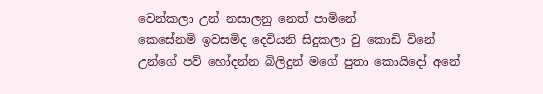වෙන්කලා උන් නසාලනු නෙත් පාමිනේ
කෙසේනමි ඉවසමිද දෙවියනි සිදුකලා වු කොඩි විනේ
උන්ගේ පව් හෝදන්න බිලිදුන් මගේ පුතා කොයිදෝ අනේ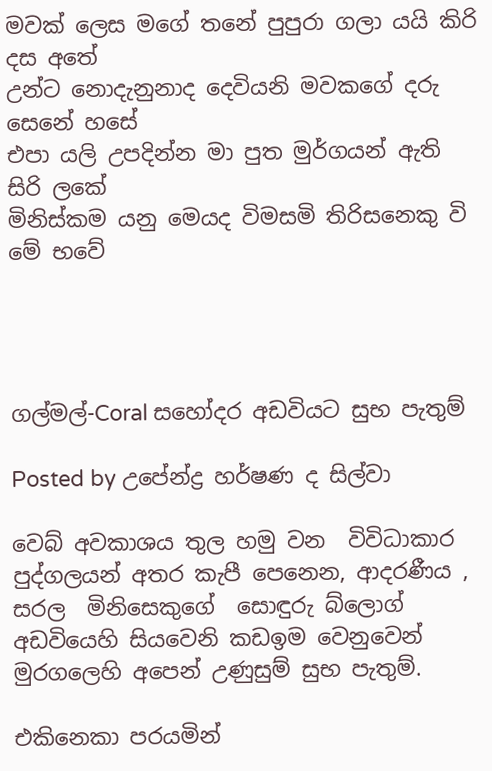මවක් ලෙස මගේ තනේ පුපුරා ගලා යයි කිරි දස අතේ
උන්ට නොදැනුනාද දෙවියනි මවකගේ දරු සෙනේ හසේ
එපා යලි උපදින්න මා පුත මුර්ගයන් ඇති සිරි ලකේ
මිනිස්කම යනු මෙයද විමසමි තිරිසනෙකු වි මේ භවේ




ගල්මල්-Coral සහෝදර අඩවියට සුභ පැතුම්

Posted by උපේන්ද්‍ර හර්ෂණ ද සිල්වා

වෙබ් අවකාශය තුල හමු වන  විවිධාකාර පුද්ගලයන් අතර කැපී පෙනෙන, ආදරණීය , සරල  මිනිසෙකුගේ  සොඳුරු බ්ලොග් අඩවියෙහි සියවෙනි කඩඉම වෙනුවෙන්  මුරගලෙහි අපෙන් උණුසුම් සුභ පැතුම්.

එකිනෙකා පරයමින්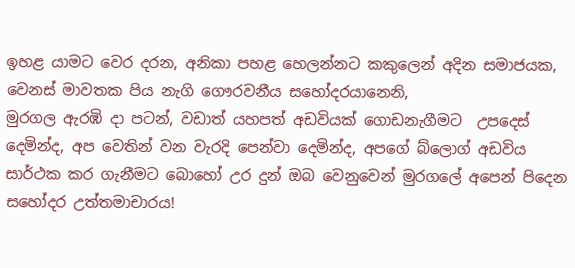ඉහළ යාමට වෙර දරන, අනිකා පහළ හෙලන්නට කකුලෙන් අදින සමාජයක, වෙනස් මාවතක පිය නැගි ගෞරවනීය සහෝදරයානෙනි,
මුරගල ඇරඹි දා පටන්, වඩාත් යහපත් අඩවියක් ගොඩනැගීමට  උපදෙස් දෙමින්ද, අප වෙතින් වන වැරදි පෙන්වා දෙමින්ද, අපගේ බ්ලොග් අඩවිය සාර්ථක කර ගැනීමට බොහෝ උර දුන් ඔබ වෙනුවෙන් මුරගලේ අපෙන් පිදෙන සහෝදර උත්තමාචාරය!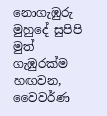නොගැඹුරු මුහුදේ සුපිපි මුත් ගැඹුරක්ම හඟවන,
වෛවර්ණ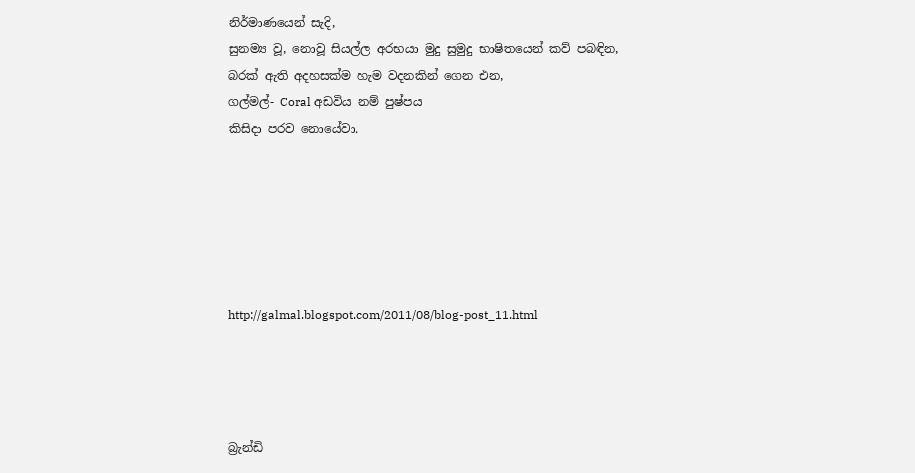නිර්මාණයෙන් සැදි,
සුනම්‍ය වූ, නොවූ සියල්ල අරභයා මුදු සුමුදු භාෂිතයෙන් කව් පබඳින,
බරක් ඇති අදහසක්ම හැම වදනකින් ගෙන එන,
ගල්මල්- Coral අඩවිය නම් පුෂ්පය
කිසිදා පරව නොයේවා.






http://galmal.blogspot.com/2011/08/blog-post_11.html




බ්‍රැන්ඩි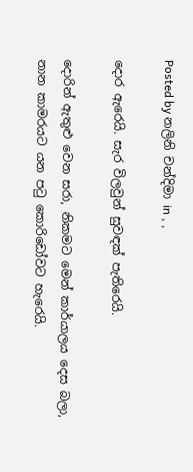Posted by නලිනි චන්දිමා in , ,

දොර ඇරෙයි. සැර විලවුන් සුවඳක් පැතිරෙයි.

දොරින් ඇතුළු වෙන සරා, නිකමට මෙන් කාර්යාලය දෙස බලා, නාන කාමරයට යන පටු කොරිඩෝවට හැරෙයි.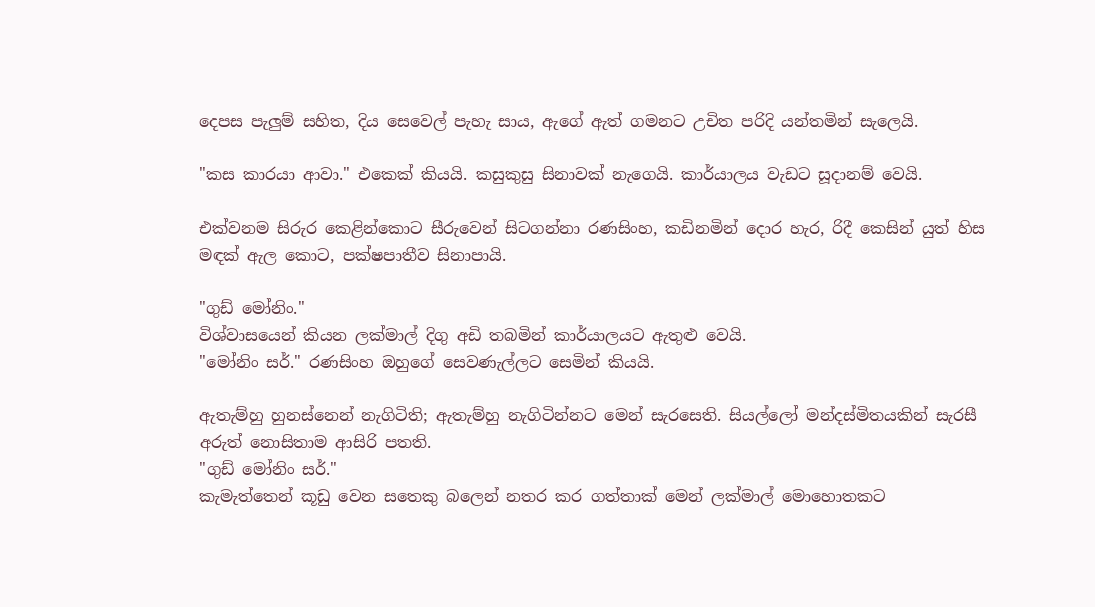දෙපස පැලුම් සහිත, දිය සෙවෙල් පැහැ සාය, ඇගේ ඇත් ගමනට උචිත පරිදි යන්තමින් සැලෙයි.

"කස කාරයා ආවා." එකෙක් කියයි. කසුකුසු සිනාවක් නැගෙයි. කාර්යාලය වැඩට සූදානම් වෙයි.

එක්වනම සිරුර කෙළින්කොට සීරුවෙන් සිටගන්නා රණසිංහ, කඩිනමින් දොර හැර, රිදී කෙසින් යුත් හිස මඳක් ඇල කොට, පක්ෂපාතීව සිනාපායි.

"ගුඩ් මෝනිං."
විශ්වාසයෙන් කියන ලක්මාල් දිගු අඩි තබමින් කාර්යාලයට ඇතුළු වෙයි.
"මෝනිං සර්." රණසිංහ ඔහුගේ සෙවණැල්ලට සෙමින් කියයි.

ඇතැම්හු හුනස්නෙන් නැගිටිති; ඇතැම්හු නැගිටින්නට මෙන් සැරසෙති. සියල්ලෝ මන්දස්මිතයකින් සැරසී අරුත් නොසිතාම ආසිරි පතති.
"ගුඩ් මෝනිං සර්."
කැමැත්තෙන් කූඩු වෙන සතෙකු බලෙන් නතර කර ගත්තාක් මෙන් ලක්මාල් මොහොතකට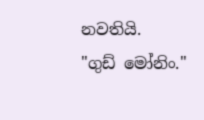නවතියි.
"ගුඩ් මෝනිං."